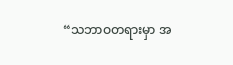“သဘာဝတရားမှာ အ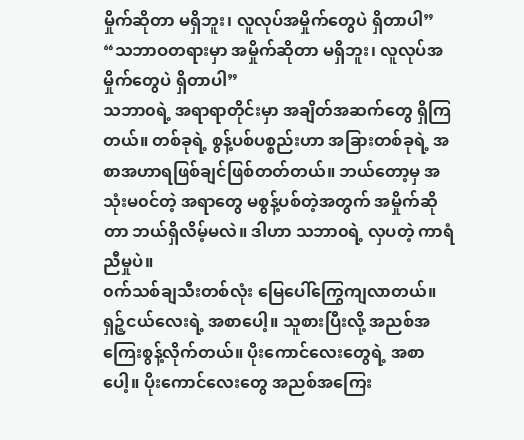မှိုက်ဆိုတာ မရှိဘူး၊ လူလုပ်အမှိုက်တွေပဲ ရှိတာပါ”
“သဘာဝတရားမှာ အမှိုက်ဆိုတာ မရှိဘူး၊ လူလုပ်အမှိုက်တွေပဲ ရှိတာပါ”
သဘာ၀ရဲ့ အရာရာတိုင်းမှာ အချိတ်အဆက်တွေ ရှိကြတယ်။ တစ်ခုရဲ့ စွန့်ပစ်ပစ္စည်းဟာ အခြားတစ်ခုရဲ့ အစာအဟာရဖြစ်ချင်ဖြစ်တတ်တယ်။ ဘယ်တော့မှ အသုံးမ၀င်တဲ့ အရာတွေ မစွန့်ပစ်တဲ့အတွက် အမှိုက်ဆိုတာ ဘယ်ရှိလိမ့်မလဲ။ ဒါဟာ သဘာ၀ရဲ့ လှပတဲ့ ကာရံညီမှုပဲ။
၀က်သစ်ချသီးတစ်လုံး မြေပေါ်ကြွေကျလာတယ်။ ရှဉ့်ငယ်လေးရဲ့ အစာပေါ့။ သူစားပြီးလို့ အညစ်အကြေးစွန့်လိုက်တယ်။ ပိုးကောင်လေးတွေရဲ့ အစာပေါ့။ ပိုးကောင်လေးတွေ အညစ်အကြေး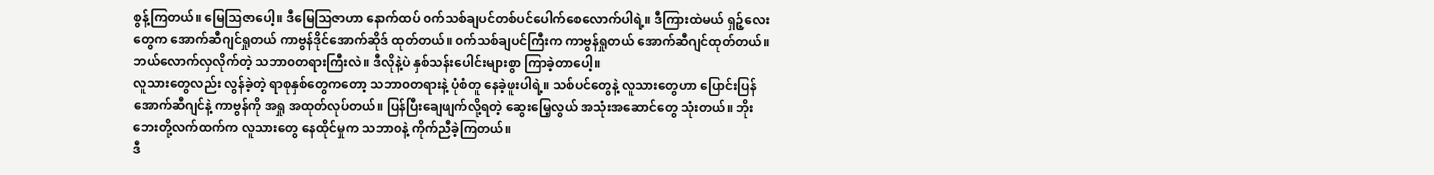စွန့်ကြတယ်။ မြေသြဇာပေါ့။ ဒီမြေသြဇာဟာ နောက်ထပ် ၀က်သစ်ချပင်တစ်ပင်ပေါက်စေလောက်ပါရဲ့။ ဒီကြားထဲမယ် ရှဉ့်လေးတွေက အောက်ဆီဂျင်ရှုတယ် ကာဗွန်ဒိုင်အောက်ဆိုဒ် ထုတ်တယ်။ ၀က်သစ်ချပင်ကြီးက ကာဗွန်ရှုတယ် အောက်ဆီဂျင်ထုတ်တယ်။ ဘယ်လောက်လှလိုက်တဲ့ သဘာ၀တရားကြီးလဲ။ ဒီလိုနဲ့ပဲ နှစ်သန်းပေါင်းများစွာ ကြာခဲ့တာပေါ့။
လူသားတွေလည်း လွန်ခဲ့တဲ့ ရာစုနှစ်တွေကတော့ သဘာ၀တရားနဲ့ ပုံစံတူ နေခဲ့ဖူးပါရဲ့။ သစ်ပင်တွေနဲ့ လူသားတွေဟာ ပြောင်းပြန် အောက်ဆီဂျင်နဲ့ ကာဗွန်ကို အရှု အထုတ်လုပ်တယ်။ ပြန်ပြီးချေဖျက်လို့ရတဲ့ ဆွေးမြေ့လွယ် အသုံးအဆောင်တွေ သုံးတယ်။ ဘိုးဘေးတို့လက်ထက်က လူသားတွေ နေထိုင်မှုက သဘာ၀နဲ့ ကိုက်ညီခဲ့ကြတယ်။
ဒီ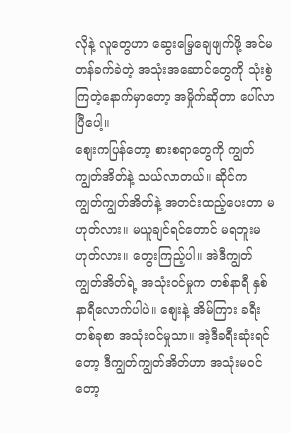လိုနဲ့ လူတွေဟာ ဆွေးမြေ့ချေဖျက်ဖို့ အင်မတန်ခက်ခဲတဲ့ အသုံးအဆောင်တွေကို သုံးစွဲကြတဲ့နောက်မှာတော့ အမှိုက်ဆိုတာ ပေါ်လာပြီပေါ့။
စျေးကပြန်တော့ စားစရာတွေကို ကျွတ်ကျွတ်အိတ်နဲ့ သယ်လာတယ်။ ဆိုင်က ကျွတ်ကျွတ်အိတ်နဲ့ အတင်းထည့်ပေးတာ မဟုတ်လား။ မယူချင်ရင်တောင် မရဘူးမဟုတ်လား။ တွေးကြည့်ပါ။ အဲဒီကျွတ်ကျွတ်အိတ်ရဲ့ အသုံး၀င်မှုက တစ်နာရီ နှစ်နာရီလောက်ပါပဲ။ စျေးနဲ့ အိမ်ကြား ခရီးတစ်ခုစာ အသုံး၀င်မှုသာ။ အဲ့ဒီခရီးဆုံးရင်တော့ ဒီကျွတ်ကျွတ်အိတ်ဟာ အသုံးမ၀င်တော့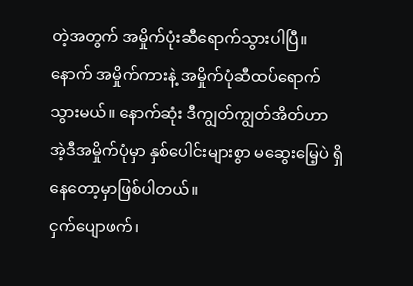တဲ့အတွက် အမှိုက်ပုံးဆီရောက်သွားပါပြီ။ နောက် အမှိုက်ကားနဲ့ အမှိုက်ပုံဆီထပ်ရောက်သွားမယ်။ နောက်ဆုံး ဒီကျွတ်ကျွတ်အိတ်ဟာ အဲ့ဒီအမှိုက်ပုံမှာ နှစ်ပေါင်းများစွာ မဆွေးမြေ့ပဲ ရှိနေတော့မှာဖြစ်ပါတယ်။
ငှက်ပျောဖက်၊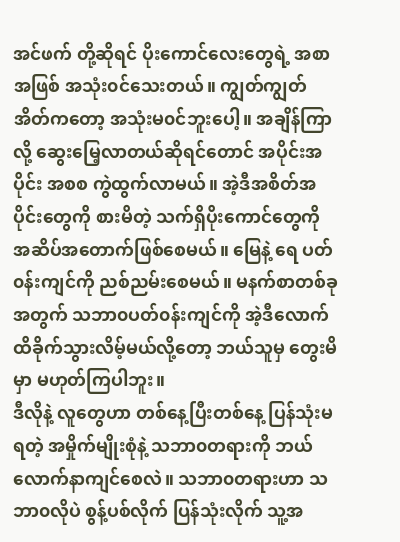အင်ဖက် တို့ဆိုရင် ပိုးကောင်လေးတွေရဲ့ အစာအဖြစ် အသုံး၀င်သေးတယ်။ ကျွတ်ကျွတ်အိတ်ကတော့ အသုံးမ၀င်ဘူးပေါ့။ အချိန်ကြာလို့ ဆွေးမြေ့လာတယ်ဆိုရင်တောင် အပိုင်းအပိုင်း အစစ ကွဲထွက်လာမယ်။ အဲ့ဒီအစိတ်အပိုင်းတွေကို စားမိတဲ့ သက်ရှိပိုးကောင်တွေကို အဆိပ်အတောက်ဖြစ်စေမယ်။ မြေနဲ့ ရေ ပတ်၀န်းကျင်ကို ညစ်ညမ်းစေမယ်။ မနက်စာတစ်ခုအတွက် သဘာ၀ပတ်၀န်းကျင်ကို အဲ့ဒီလောက်ထိခိုက်သွားလိမ့်မယ်လို့တော့ ဘယ်သူမှ တွေးမိမှာ မဟုတ်ကြပါဘူး။
ဒီလိုနဲ့ လူတွေဟာ တစ်နေ့ပြီးတစ်နေ့ ပြန်သုံးမရတဲ့ အမှိုက်မျိုးစုံနဲ့ သဘာ၀တရားကို ဘယ်လောက်နာကျင်စေလဲ။ သဘာ၀တရားဟာ သဘာ၀လိုပဲ စွန့်ပစ်လိုက် ပြန်သုံးလိုက် သူ့အ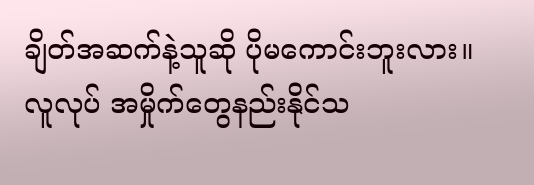ချိတ်အဆက်နဲ့သူဆို ပိုမကောင်းဘူးလား။ လူလုပ် အမှိုက်တွေနည်းနိုင်သ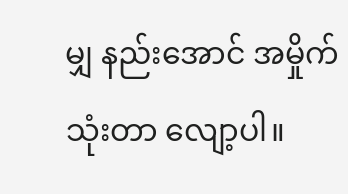မျှ နည်းအောင် အမှိုက်သုံးတာ လျော့ပါ။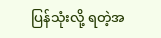ပြန်သုံးလို့ ရတဲ့အ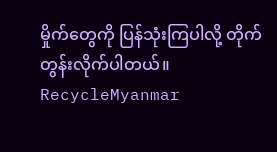မှိုက်တွေကို ပြန်သုံးကြပါလို့ တိုက်တွန်းလိုက်ပါတယ်။
RecycleMyanmar